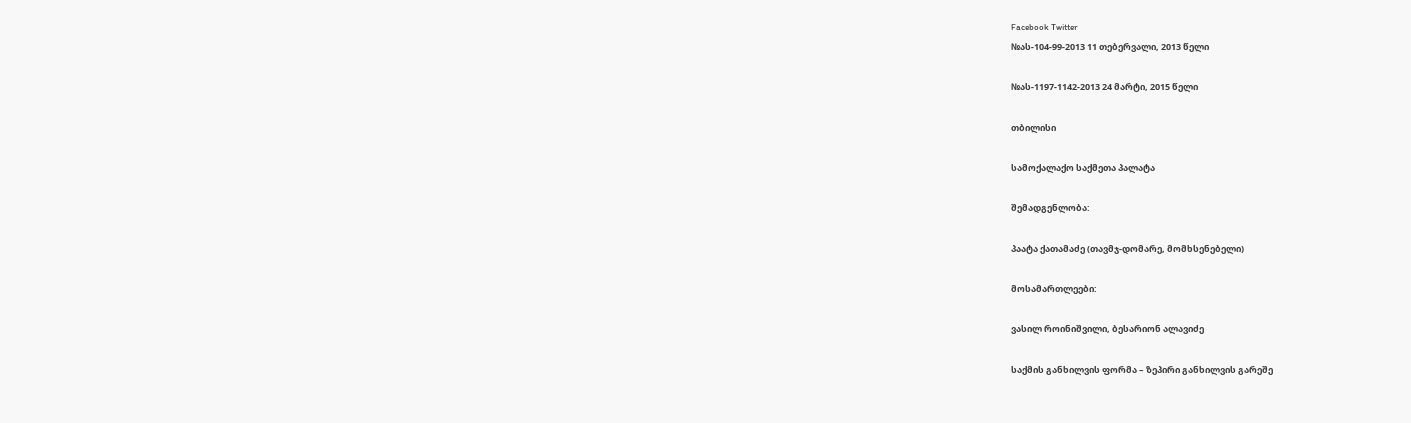Facebook Twitter
№ას-104-99-2013 11 თებერვალი, 2013 წელი

№ას-1197-1142-2013 24 მარტი, 2015 წელი

თბილისი

სამოქალაქო საქმეთა პალატა

შემადგენლობა:

პაატა ქათამაძე (თავმჯ-დომარე, მომხსენებელი)

მოსამართლეები:

ვასილ როინიშვილი, ბესარიონ ალავიძე

საქმის განხილვის ფორმა – ზეპირი განხილვის გარეშე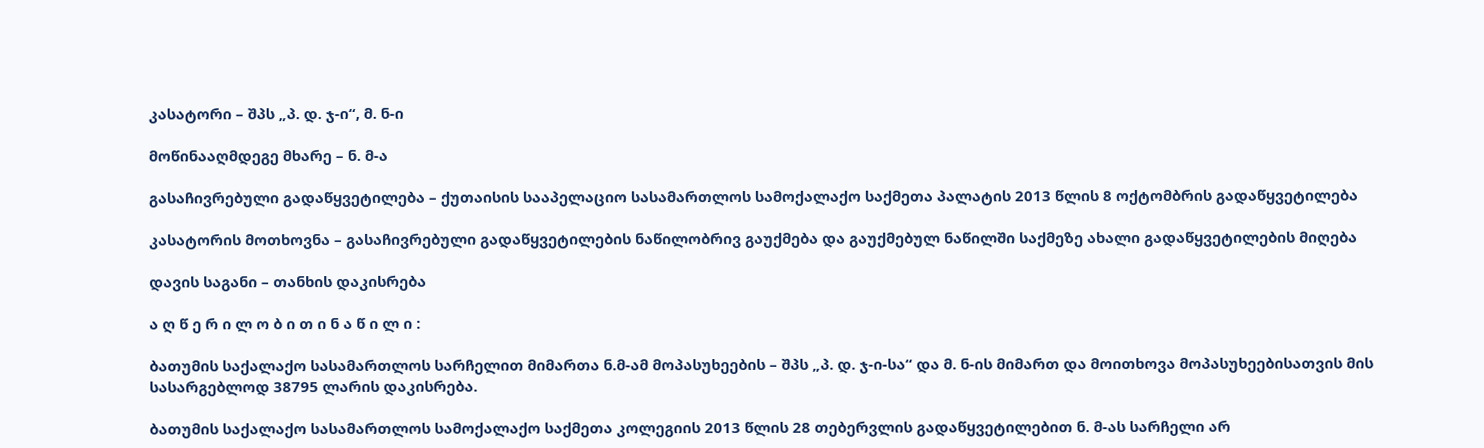კასატორი – შპს „პ. დ. ჯ-ი“, მ. ნ-ი

მოწინააღმდეგე მხარე – ნ. მ-ა

გასაჩივრებული გადაწყვეტილება – ქუთაისის სააპელაციო სასამართლოს სამოქალაქო საქმეთა პალატის 2013 წლის 8 ოქტომბრის გადაწყვეტილება

კასატორის მოთხოვნა – გასაჩივრებული გადაწყვეტილების ნაწილობრივ გაუქმება და გაუქმებულ ნაწილში საქმეზე ახალი გადაწყვეტილების მიღება

დავის საგანი – თანხის დაკისრება

ა ღ წ ე რ ი ლ ო ბ ი თ ი ნ ა წ ი ლ ი :

ბათუმის საქალაქო სასამართლოს სარჩელით მიმართა ნ.მ-ამ მოპასუხეების – შპს „პ. დ. ჯ-ი-სა“ და მ. ნ-ის მიმართ და მოითხოვა მოპასუხეებისათვის მის სასარგებლოდ 38795 ლარის დაკისრება.

ბათუმის საქალაქო სასამართლოს სამოქალაქო საქმეთა კოლეგიის 2013 წლის 28 თებერვლის გადაწყვეტილებით ნ. მ-ას სარჩელი არ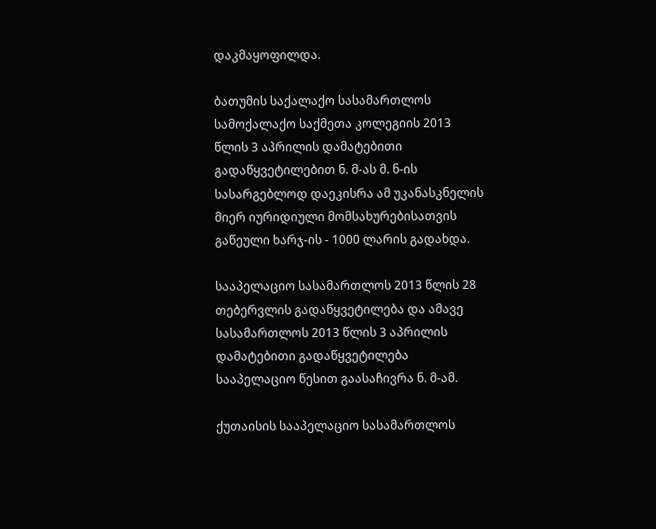დაკმაყოფილდა.

ბათუმის საქალაქო სასამართლოს სამოქალაქო საქმეთა კოლეგიის 2013 წლის 3 აპრილის დამატებითი გადაწყვეტილებით ნ. მ-ას მ. ნ-ის სასარგებლოდ დაეკისრა ამ უკანასკნელის მიერ იურიდიული მომსახურებისათვის გაწეული ხარჯ-ის - 1000 ლარის გადახდა.

სააპელაციო სასამართლოს 2013 წლის 28 თებერვლის გადაწყვეტილება და ამავე სასამართლოს 2013 წლის 3 აპრილის დამატებითი გადაწყვეტილება სააპელაციო წესით გაასაჩივრა ნ. მ-ამ.

ქუთაისის სააპელაციო სასამართლოს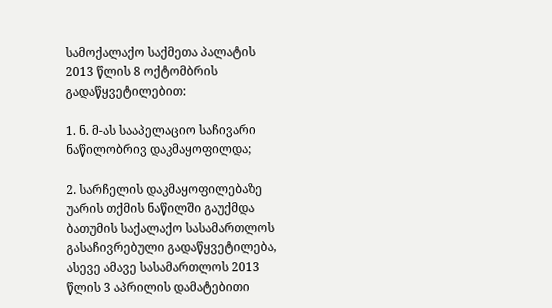სამოქალაქო საქმეთა პალატის 2013 წლის 8 ოქტომბრის გადაწყვეტილებით:

1. ნ. მ-ას სააპელაციო საჩივარი ნაწილობრივ დაკმაყოფილდა;

2. სარჩელის დაკმაყოფილებაზე უარის თქმის ნაწილში გაუქმდა ბათუმის საქალაქო სასამართლოს გასაჩივრებული გადაწყვეტილება, ასევე ამავე სასამართლოს 2013 წლის 3 აპრილის დამატებითი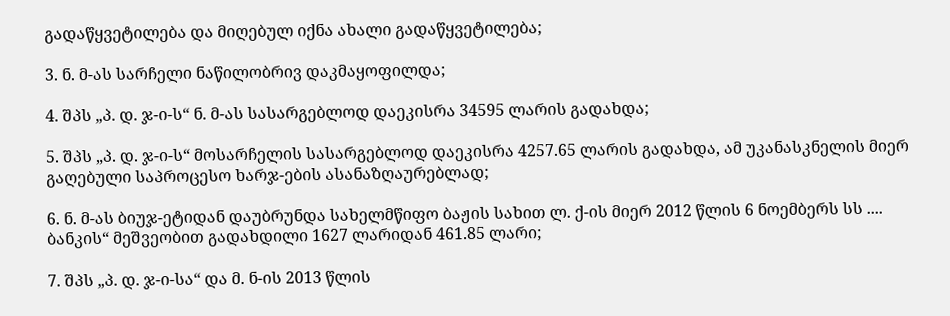გადაწყვეტილება და მიღებულ იქნა ახალი გადაწყვეტილება;

3. ნ. მ-ას სარჩელი ნაწილობრივ დაკმაყოფილდა;

4. შპს „პ. დ. ჯ-ი-ს“ ნ. მ-ას სასარგებლოდ დაეკისრა 34595 ლარის გადახდა;

5. შპს „პ. დ. ჯ-ი-ს“ მოსარჩელის სასარგებლოდ დაეკისრა 4257.65 ლარის გადახდა, ამ უკანასკნელის მიერ გაღებული საპროცესო ხარჯ-ების ასანაზღაურებლად;

6. ნ. მ-ას ბიუჯ-ეტიდან დაუბრუნდა სახელმწიფო ბაჟის სახით ლ. ქ-ის მიერ 2012 წლის 6 ნოემბერს სს .... ბანკის“ მეშვეობით გადახდილი 1627 ლარიდან 461.85 ლარი;

7. შპს „პ. დ. ჯ-ი-სა“ და მ. ნ-ის 2013 წლის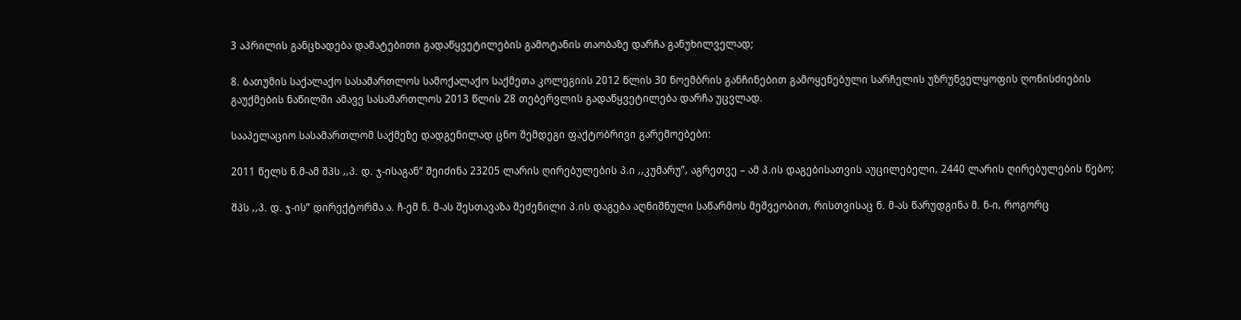3 აპრილის განცხადება დამატებითი გადაწყვეტილების გამოტანის თაობაზე დარჩა განუხილველად;

8. ბათუმის საქალაქო სასამართლოს სამოქალაქო საქმეთა კოლეგიის 2012 წლის 30 ნოემბრის განჩინებით გამოყენებული სარჩელის უზრუნველყოფის ღონისძიების გაუქმების ნაწილში ამავე სასამართლოს 2013 წლის 28 თებერვლის გადაწყვეტილება დარჩა უცვლად.

სააპელაციო სასამართლომ საქმეზე დადგენილად ცნო შემდეგი ფაქტობრივი გარემოებები:

2011 წელს ნ.მ-ამ შპს ,,პ. დ. ჯ-ისაგან“ შეიძინა 23205 ლარის ღირებულების პ.ი ,,კუმარუ”, აგრეთვე – ამ პ.ის დაგებისათვის აუცილებელი, 2440 ლარის ღირებულების წებო;

შპს ,,პ. დ. ჯ-ის” დირექტორმა ა. ჩ-ემ ნ. მ-ას შესთავაზა შეძენილი პ.ის დაგება აღნიშნული საწარმოს მეშვეობით, რისთვისაც ნ. მ-ას წარუდგინა მ. ნ-ი, როგორც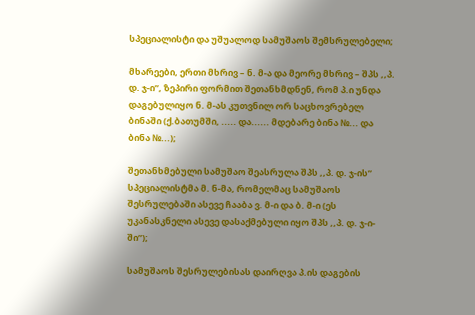სპეციალისტი და უშუალოდ სამუშაოს შემსრულებელი;

მხარეები, ერთი მხრივ – ნ. მ-ა და მეორე მხრივ – შპს ,,პ. დ. ჯ-ი”, ზეპირი ფორმით შეთანხმდნენ, რომ პ.ი უნდა დაგებულიყო ნ. მ-ას კუთვნილ ორ საცხოვრებელ ბინაში (ქ.ბათუმში, ..... და...... მდებარე ბინა №... და ბინა №...);

შეთანხმებული სამუშაო შეასრულა შპს ,,პ. დ. ჯ-ის” სპეციალისტმა მ. ნ-მა, რომელმაც სამუშაოს შესრულებაში ასევე ჩააბა ვ. მ-ი და ბ. მ-ი (ეს უკანასკნელი ასევე დასაქმებული იყო შპს ,,პ. დ. ჯ-ი-ში”);

სამუშაოს შესრულებისას დაირღვა პ.ის დაგების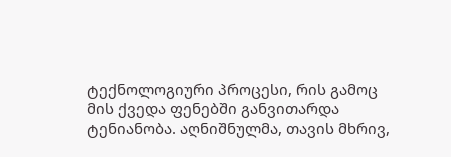ტექნოლოგიური პროცესი, რის გამოც მის ქვედა ფენებში განვითარდა ტენიანობა. აღნიშნულმა, თავის მხრივ,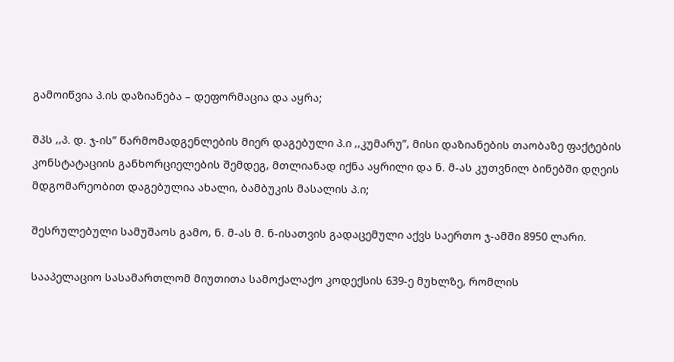გამოიწვია პ.ის დაზიანება – დეფორმაცია და აყრა;

შპს ,,პ. დ. ჯ-ის” წარმომადგენლების მიერ დაგებული პ.ი ,,კუმარუ”, მისი დაზიანების თაობაზე ფაქტების კონსტატაციის განხორციელების შემდეგ, მთლიანად იქნა აყრილი და ნ. მ-ას კუთვნილ ბინებში დღეის მდგომარეობით დაგებულია ახალი, ბამბუკის მასალის პ.ი;

შესრულებული სამუშაოს გამო, ნ. მ-ას მ. ნ-ისათვის გადაცემული აქვს საერთო ჯ-ამში 8950 ლარი.

სააპელაციო სასამართლომ მიუთითა სამოქალაქო კოდექსის 639-ე მუხლზე, რომლის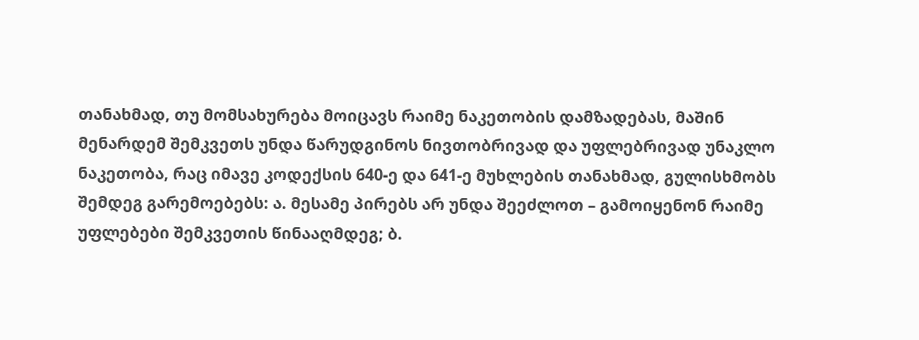თანახმად, თუ მომსახურება მოიცავს რაიმე ნაკეთობის დამზადებას, მაშინ მენარდემ შემკვეთს უნდა წარუდგინოს ნივთობრივად და უფლებრივად უნაკლო ნაკეთობა, რაც იმავე კოდექსის 640-ე და 641-ე მუხლების თანახმად, გულისხმობს შემდეგ გარემოებებს: ა. მესამე პირებს არ უნდა შეეძლოთ – გამოიყენონ რაიმე უფლებები შემკვეთის წინააღმდეგ; ბ.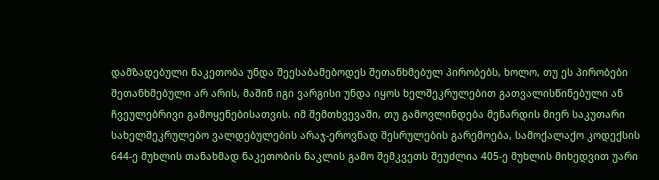დამზადებული ნაკეთობა უნდა შეესაბამებოდეს შეთანხმებულ პირობებს, ხოლო, თუ ეს პირობები შეთანხმებული არ არის, მაშინ იგი ვარგისი უნდა იყოს ხელშეკრულებით გათვალისწინებული ან ჩვეულებრივი გამოყენებისათვის. იმ შემთხვევაში, თუ გამოვლინდება მენარდის მიერ საკუთარი სახელშეკრულებო ვალდებულების არაჯ-ეროვნად შესრულების გარემოება, სამოქალაქო კოდექსის 644-ე მუხლის თანახმად ნაკეთობის ნაკლის გამო შემკვეთს შეუძლია 405-ე მუხლის მიხედვით უარი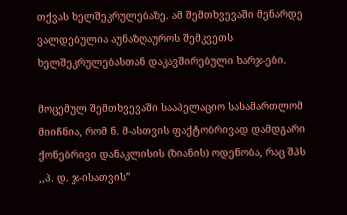თქვას ხელშეკრულებაზე. ამ შემთხვევაში მენარდე ვალდებულია აუნაზღაუროს შემკვეთს ხელშეკრულებასთან დაკავშირებული ხარჯ-ები.

მოცემულ შემთხვევაში სააპელაციო სასამართლომ მიიჩნია, რომ ნ. მ-ასთვის ფაქტობრივად დამდგარი ქონებრივი დანაკლისის (ზიანის) ოდენობა, რაც შპს ,,პ. დ. ჯ-ისათვის”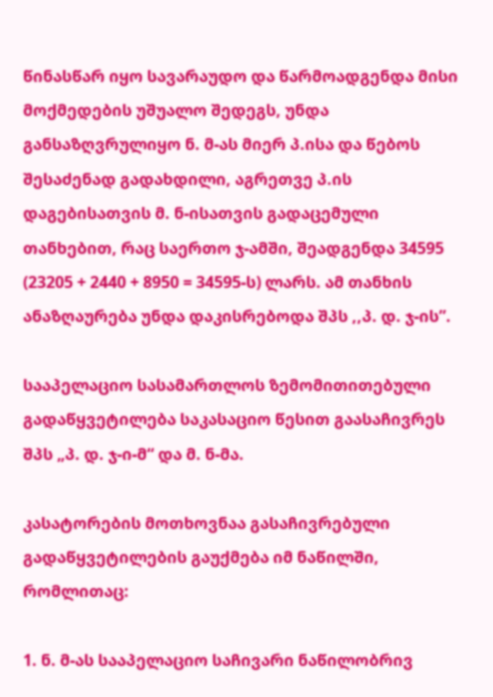წინასწარ იყო სავარაუდო და წარმოადგენდა მისი მოქმედების უშუალო შედეგს, უნდა განსაზღვრულიყო ნ. მ-ას მიერ პ.ისა და წებოს შესაძენად გადახდილი, აგრეთვე პ.ის დაგებისათვის მ. ნ-ისათვის გადაცემული თანხებით, რაც საერთო ჯ-ამში, შეადგენდა 34595 (23205 + 2440 + 8950 = 34595-ს) ლარს. ამ თანხის ანაზღაურება უნდა დაკისრებოდა შპს ,,პ. დ. ჯ-ის”.

სააპელაციო სასამართლოს ზემომითითებული გადაწყვეტილება საკასაციო წესით გაასაჩივრეს შპს „პ. დ. ჯ-ი-მ“ და მ. ნ-მა.

კასატორების მოთხოვნაა გასაჩივრებული გადაწყვეტილების გაუქმება იმ ნაწილში, რომლითაც:

1. ნ. მ-ას სააპელაციო საჩივარი ნაწილობრივ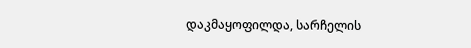დაკმაყოფილდა, სარჩელის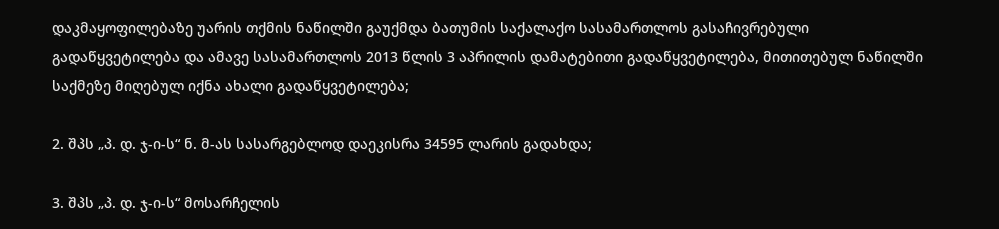დაკმაყოფილებაზე უარის თქმის ნაწილში გაუქმდა ბათუმის საქალაქო სასამართლოს გასაჩივრებული გადაწყვეტილება და ამავე სასამართლოს 2013 წლის 3 აპრილის დამატებითი გადაწყვეტილება, მითითებულ ნაწილში საქმეზე მიღებულ იქნა ახალი გადაწყვეტილება;

2. შპს „პ. დ. ჯ-ი-ს“ ნ. მ-ას სასარგებლოდ დაეკისრა 34595 ლარის გადახდა;

3. შპს „პ. დ. ჯ-ი-ს“ მოსარჩელის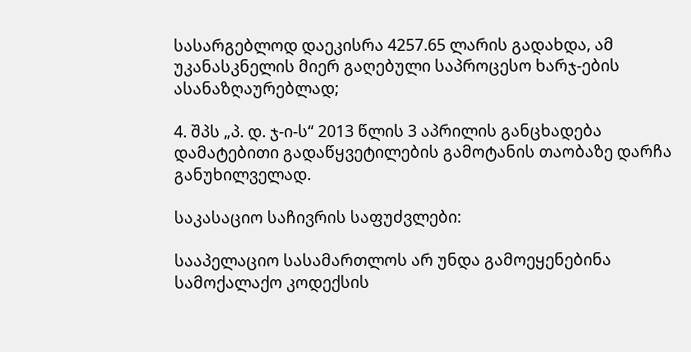სასარგებლოდ დაეკისრა 4257.65 ლარის გადახდა, ამ უკანასკნელის მიერ გაღებული საპროცესო ხარჯ-ების ასანაზღაურებლად;

4. შპს „პ. დ. ჯ-ი-ს“ 2013 წლის 3 აპრილის განცხადება დამატებითი გადაწყვეტილების გამოტანის თაობაზე დარჩა განუხილველად.

საკასაციო საჩივრის საფუძვლები:

სააპელაციო სასამართლოს არ უნდა გამოეყენებინა სამოქალაქო კოდექსის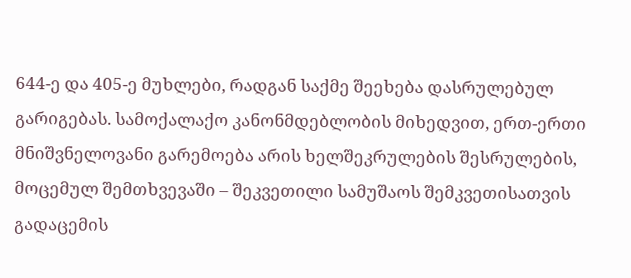644-ე და 405-ე მუხლები, რადგან საქმე შეეხება დასრულებულ გარიგებას. სამოქალაქო კანონმდებლობის მიხედვით, ერთ-ერთი მნიშვნელოვანი გარემოება არის ხელშეკრულების შესრულების, მოცემულ შემთხვევაში – შეკვეთილი სამუშაოს შემკვეთისათვის გადაცემის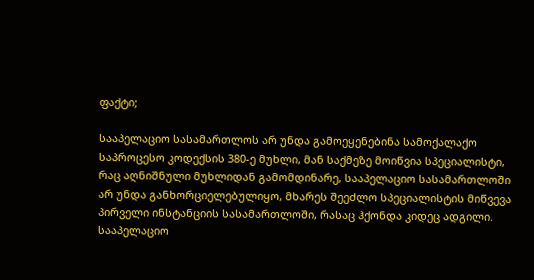ფაქტი;

სააპელაციო სასამართლოს არ უნდა გამოეყენებინა სამოქალაქო საპროცესო კოდექსის 380-ე მუხლი, მან საქმეზე მოიწვია სპეციალისტი, რაც აღნიშნული მუხლიდან გამომდინარე, სააპელაციო სასამართლოში არ უნდა განხორციელებულიყო, მხარეს შეეძლო სპეციალისტის მიწვევა პირველი ინსტანციის სასამართლოში, რასაც ჰქონდა კიდეც ადგილი. სააპელაციო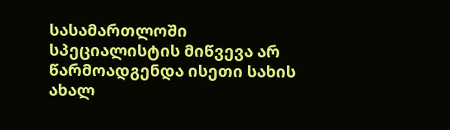სასამართლოში სპეციალისტის მიწვევა არ წარმოადგენდა ისეთი სახის ახალ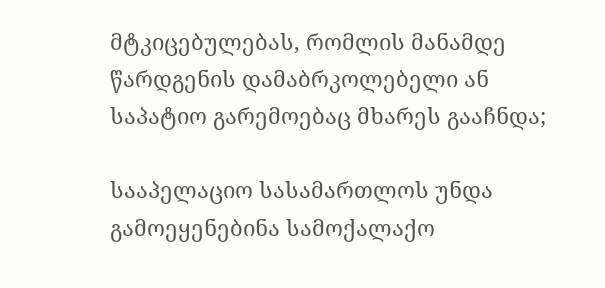მტკიცებულებას, რომლის მანამდე წარდგენის დამაბრკოლებელი ან საპატიო გარემოებაც მხარეს გააჩნდა;

სააპელაციო სასამართლოს უნდა გამოეყენებინა სამოქალაქო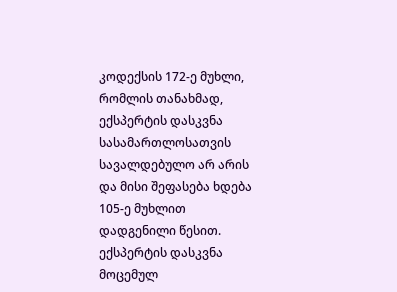კოდექსის 172-ე მუხლი, რომლის თანახმად, ექსპერტის დასკვნა სასამართლოსათვის სავალდებულო არ არის და მისი შეფასება ხდება 105-ე მუხლით დადგენილი წესით. ექსპერტის დასკვნა მოცემულ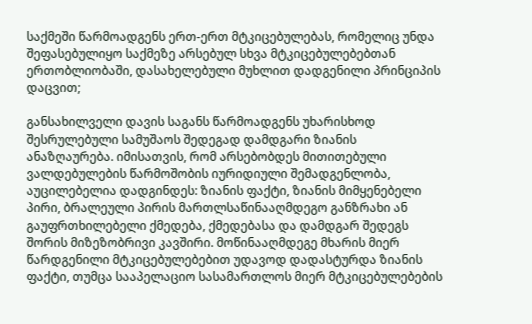საქმეში წარმოადგენს ერთ-ერთ მტკიცებულებას, რომელიც უნდა შეფასებულიყო საქმეზე არსებულ სხვა მტკიცებულებებთან ერთობლიობაში, დასახელებული მუხლით დადგენილი პრინციპის დაცვით;

განსახილველი დავის საგანს წარმოადგენს უხარისხოდ შესრულებული სამუშაოს შედეგად დამდგარი ზიანის ანაზღაურება. იმისათვის, რომ არსებობდეს მითითებული ვალდებულების წარმოშობის იურიდიული შემადგენლობა, აუცილებელია დადგინდეს: ზიანის ფაქტი, ზიანის მიმყენებელი პირი, ბრალეული პირის მართლსაწინააღმდეგო განზრახი ან გაუფრთხილებელი ქმედება, ქმედებასა და დამდგარ შედეგს შორის მიზეზობრივი კავშირი. მოწინააღმდეგე მხარის მიერ წარდგენილი მტკიცებულებებით უდავოდ დადასტურდა ზიანის ფაქტი, თუმცა სააპელაციო სასამართლოს მიერ მტკიცებულებების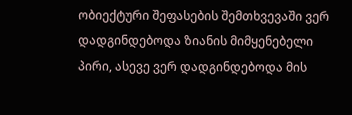ობიექტური შეფასების შემთხვევაში ვერ დადგინდებოდა ზიანის მიმყენებელი პირი, ასევე ვერ დადგინდებოდა მის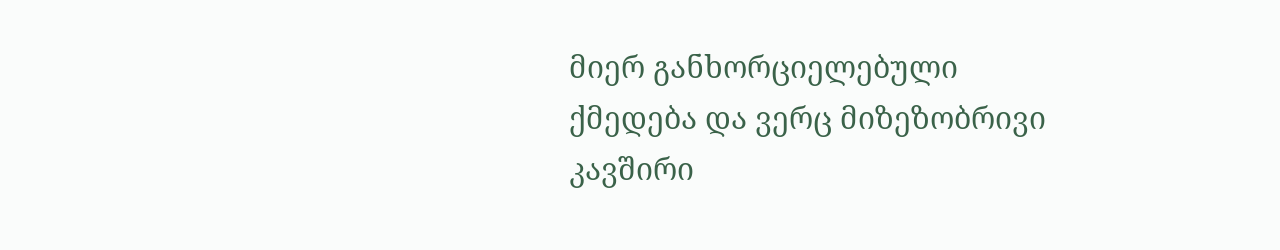მიერ განხორციელებული ქმედება და ვერც მიზეზობრივი კავშირი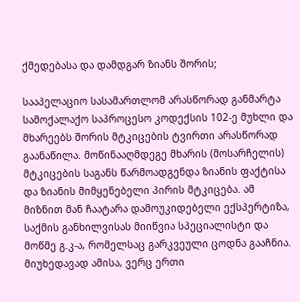ქმედებასა და დამდგარ ზიანს შორის;

სააპელაციო სასამართლომ არასწორად განმარტა სამოქალაქო საპროცესო კოდექსის 102-ე მუხლი და მხარეებს შორის მტკიცების ტვირთი არასწორად გაანაწილა. მოწინააღმდეგე მხარის (მოსარჩელის) მტკიცების საგანს წარმოადგენდა ზიანის ფაქტისა და ზიანის მიმყენებელი პირის მტკიცება. ამ მიზნით მან ჩაატარა დამოუკიდებელი ექსპერტიზა, საქმის განხილვისას მიიწვია სპეციალისტი და მოწმე გ.კ-ა, რომელსაც გარკვეული ცოდნა გააჩნია. მიუხედავად ამისა, ვერც ერთი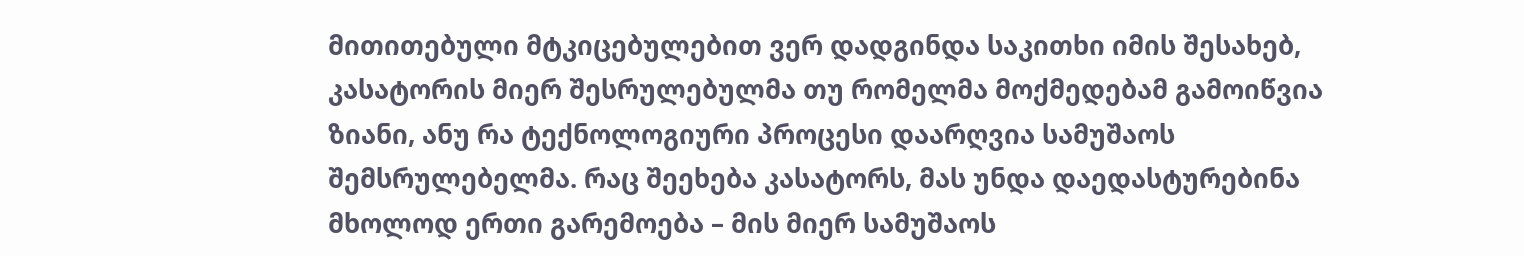მითითებული მტკიცებულებით ვერ დადგინდა საკითხი იმის შესახებ, კასატორის მიერ შესრულებულმა თუ რომელმა მოქმედებამ გამოიწვია ზიანი, ანუ რა ტექნოლოგიური პროცესი დაარღვია სამუშაოს შემსრულებელმა. რაც შეეხება კასატორს, მას უნდა დაედასტურებინა მხოლოდ ერთი გარემოება – მის მიერ სამუშაოს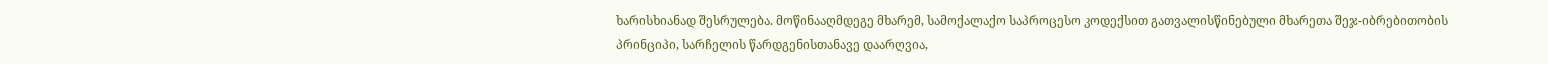ხარისხიანად შესრულება. მოწინააღმდეგე მხარემ, სამოქალაქო საპროცესო კოდექსით გათვალისწინებული მხარეთა შეჯ-იბრებითობის პრინციპი, სარჩელის წარდგენისთანავე დაარღვია,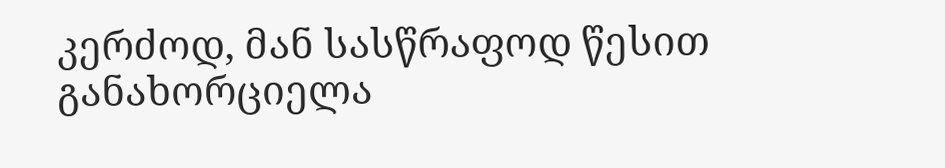კერძოდ, მან სასწრაფოდ წესით განახორციელა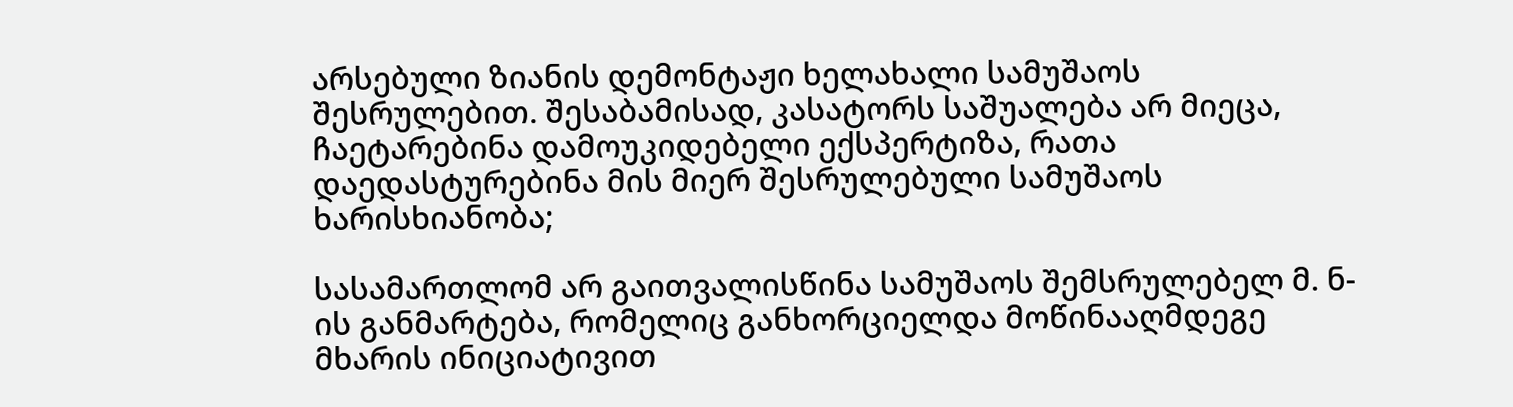არსებული ზიანის დემონტაჟი ხელახალი სამუშაოს შესრულებით. შესაბამისად, კასატორს საშუალება არ მიეცა, ჩაეტარებინა დამოუკიდებელი ექსპერტიზა, რათა დაედასტურებინა მის მიერ შესრულებული სამუშაოს ხარისხიანობა;

სასამართლომ არ გაითვალისწინა სამუშაოს შემსრულებელ მ. ნ-ის განმარტება, რომელიც განხორციელდა მოწინააღმდეგე მხარის ინიციატივით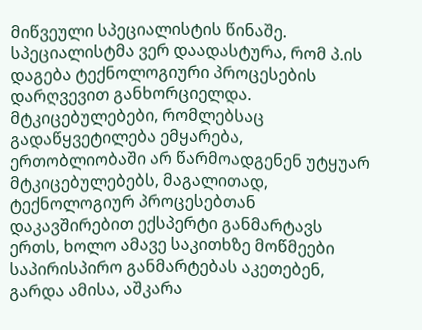მიწვეული სპეციალისტის წინაშე. სპეციალისტმა ვერ დაადასტურა, რომ პ.ის დაგება ტექნოლოგიური პროცესების დარღვევით განხორციელდა. მტკიცებულებები, რომლებსაც გადაწყვეტილება ემყარება, ერთობლიობაში არ წარმოადგენენ უტყუარ მტკიცებულებებს, მაგალითად, ტექნოლოგიურ პროცესებთან დაკავშირებით ექსპერტი განმარტავს ერთს, ხოლო ამავე საკითხზე მოწმეები საპირისპირო განმარტებას აკეთებენ, გარდა ამისა, აშკარა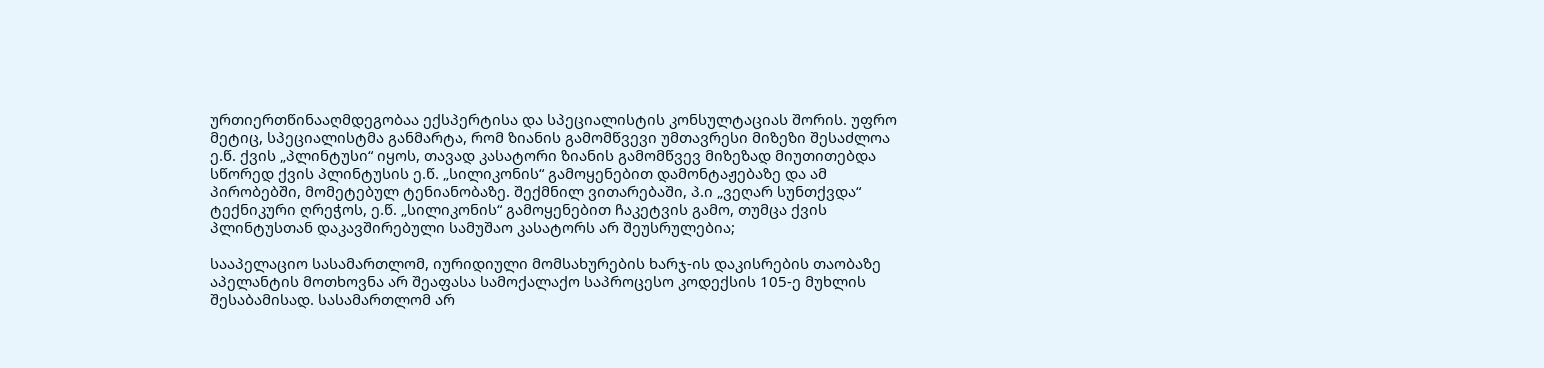ურთიერთწინააღმდეგობაა ექსპერტისა და სპეციალისტის კონსულტაციას შორის. უფრო მეტიც, სპეციალისტმა განმარტა, რომ ზიანის გამომწვევი უმთავრესი მიზეზი შესაძლოა ე.წ. ქვის „პლინტუსი“ იყოს, თავად კასატორი ზიანის გამომწვევ მიზეზად მიუთითებდა სწორედ ქვის პლინტუსის ე.წ. „სილიკონის“ გამოყენებით დამონტაჟებაზე და ამ პირობებში, მომეტებულ ტენიანობაზე. შექმნილ ვითარებაში, პ.ი „ვეღარ სუნთქვდა“ ტექნიკური ღრეჭოს, ე.წ. „სილიკონის“ გამოყენებით ჩაკეტვის გამო, თუმცა ქვის პლინტუსთან დაკავშირებული სამუშაო კასატორს არ შეუსრულებია;

სააპელაციო სასამართლომ, იურიდიული მომსახურების ხარჯ-ის დაკისრების თაობაზე აპელანტის მოთხოვნა არ შეაფასა სამოქალაქო საპროცესო კოდექსის 105-ე მუხლის შესაბამისად. სასამართლომ არ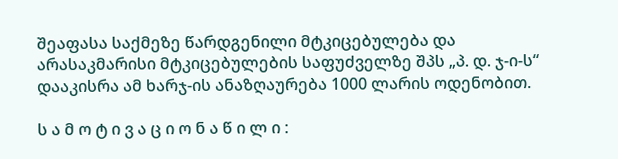შეაფასა საქმეზე წარდგენილი მტკიცებულება და არასაკმარისი მტკიცებულების საფუძველზე შპს „პ. დ. ჯ-ი-ს“ დააკისრა ამ ხარჯ-ის ანაზღაურება 1000 ლარის ოდენობით.

ს ა მ ო ტ ი ვ ა ც ი ო ნ ა წ ი ლ ი :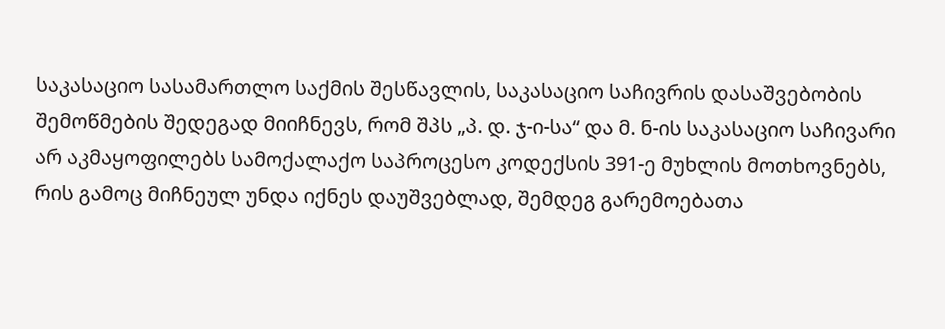საკასაციო სასამართლო საქმის შესწავლის, საკასაციო საჩივრის დასაშვებობის შემოწმების შედეგად მიიჩნევს, რომ შპს „პ. დ. ჯ-ი-სა“ და მ. ნ-ის საკასაციო საჩივარი არ აკმაყოფილებს სამოქალაქო საპროცესო კოდექსის 391-ე მუხლის მოთხოვნებს, რის გამოც მიჩნეულ უნდა იქნეს დაუშვებლად, შემდეგ გარემოებათა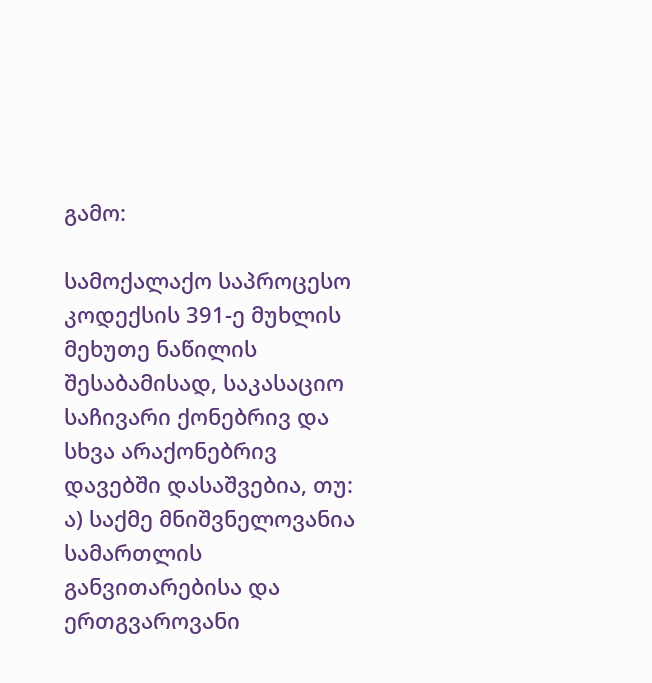გამო:

სამოქალაქო საპროცესო კოდექსის 391-ე მუხლის მეხუთე ნაწილის შესაბამისად, საკასაციო საჩივარი ქონებრივ და სხვა არაქონებრივ დავებში დასაშვებია, თუ: ა) საქმე მნიშვნელოვანია სამართლის განვითარებისა და ერთგვაროვანი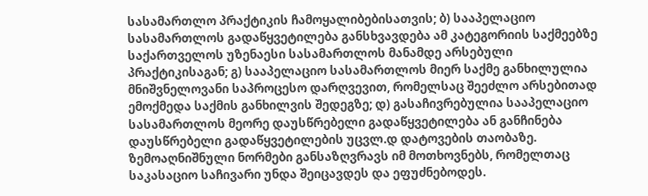სასამართლო პრაქტიკის ჩამოყალიბებისათვის; ბ) სააპელაციო სასამართლოს გადაწყვეტილება განსხვავდება ამ კატეგორიის საქმეებზე საქართველოს უზენაესი სასამართლოს მანამდე არსებული პრაქტიკისაგან; გ) სააპელაციო სასამართლოს მიერ საქმე განხილულია მნიშვნელოვანი საპროცესო დარღვევით, რომელსაც შეეძლო არსებითად ემოქმედა საქმის განხილვის შედეგზე; დ) გასაჩივრებულია სააპელაციო სასამართლოს მეორე დაუსწრებელი გადაწყვეტილება ან განჩინება დაუსწრებელი გადაწყვეტილების უცვლ.დ დატოვების თაობაზე. ზემოაღნიშნული ნორმები განსაზღვრავს იმ მოთხოვნებს, რომელთაც საკასაციო საჩივარი უნდა შეიცავდეს და ეფუძნებოდეს.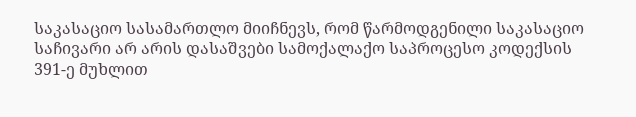საკასაციო სასამართლო მიიჩნევს, რომ წარმოდგენილი საკასაციო საჩივარი არ არის დასაშვები სამოქალაქო საპროცესო კოდექსის 391-ე მუხლით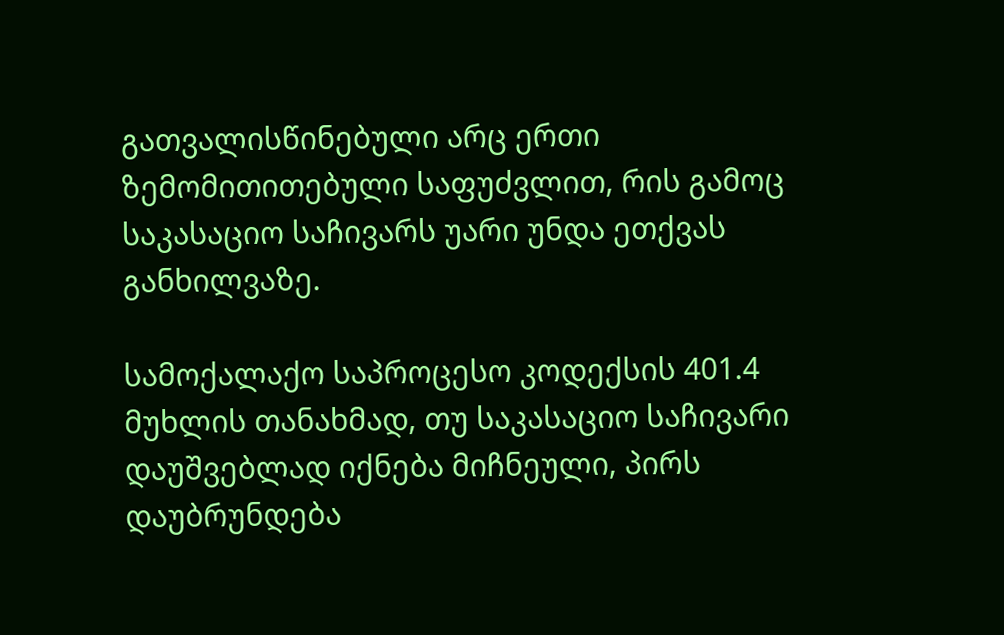გათვალისწინებული არც ერთი ზემომითითებული საფუძვლით, რის გამოც საკასაციო საჩივარს უარი უნდა ეთქვას განხილვაზე.

სამოქალაქო საპროცესო კოდექსის 401.4 მუხლის თანახმად, თუ საკასაციო საჩივარი დაუშვებლად იქნება მიჩნეული, პირს დაუბრუნდება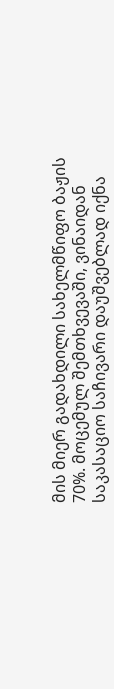მის მიერ გადახდილი სახელმწიფო ბაჟის 70%. მოცემულ შემთხვევაში, ვინაიდან საკასაციო საჩივარი დაუშვებლად იქნა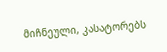მიჩნეული, კასატორებს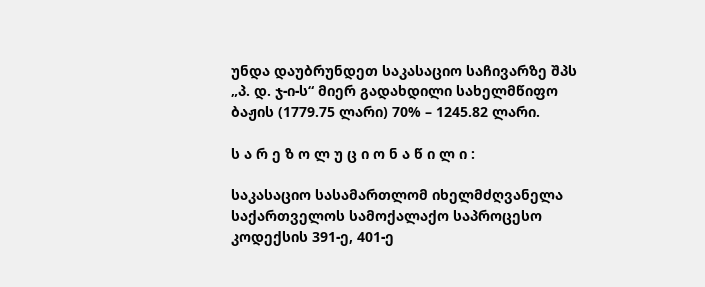უნდა დაუბრუნდეთ საკასაციო საჩივარზე შპს „პ. დ. ჯ-ი-ს“ მიერ გადახდილი სახელმწიფო ბაჟის (1779.75 ლარი) 70% – 1245.82 ლარი.

ს ა რ ე ზ ო ლ უ ც ი ო ნ ა წ ი ლ ი :

საკასაციო სასამართლომ იხელმძღვანელა საქართველოს სამოქალაქო საპროცესო კოდექსის 391-ე, 401-ე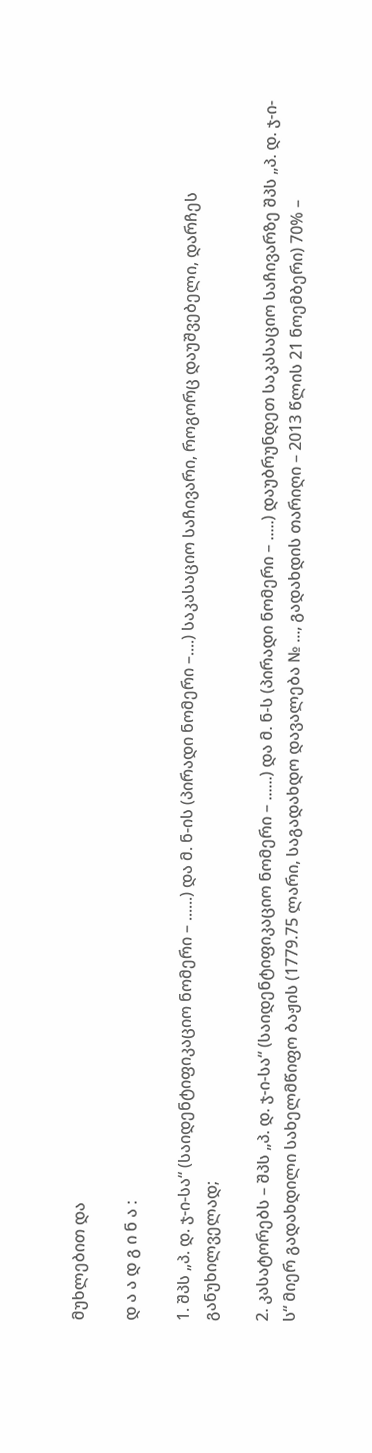მუხლებით და

დ ა ა დ გ ი ნ ა :

1. შპს „პ. დ. ჯ-ი-სა“ (საიდენტიფიკაციო ნომერი – ......) და მ. ნ-ის (პირადი ნომერი –....) საკასაციო საჩივარი, როგორც დაუშვებელი, დარჩეს განუხილველად;

2. კასატორებს – შპს „პ. დ. ჯ-ი-სა“ (საიდენტიფიკაციო ნომერი – ......) და მ. ნ-ს (პირადი ნომერი – .....) დაუბრუნდეთ საკასაციო საჩივარზე შპს „პ. დ. ჯ-ი-ს“ მიერ გადახდილი სახელმწიფო ბაჟის (1779.75 ლარი, საგადახდო დავალება № ..., გადახდის თარიღი – 2013 წლის 21 ნოემბერი) 70% –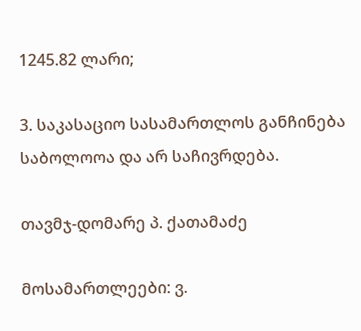1245.82 ლარი;

3. საკასაციო სასამართლოს განჩინება საბოლოოა და არ საჩივრდება.

თავმჯ-დომარე პ. ქათამაძე

მოსამართლეები: ვ.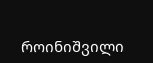როინიშვილი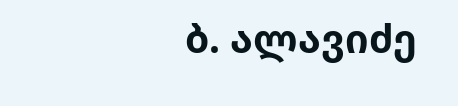ბ. ალავიძე